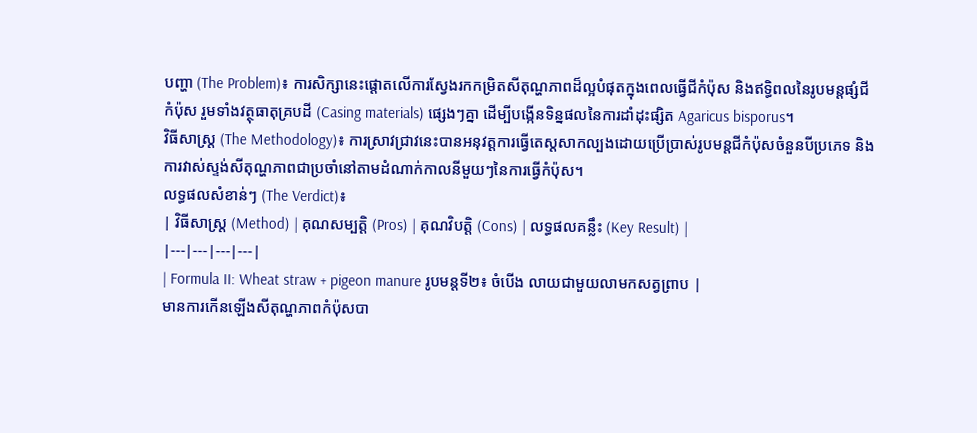បញ្ហា (The Problem)៖ ការសិក្សានេះផ្តោតលើការស្វែងរកកម្រិតសីតុណ្ហភាពដ៏ល្អបំផុតក្នុងពេលធ្វើជីកំប៉ុស និងឥទ្ធិពលនៃរូបមន្តផ្សំជីកំប៉ុស រួមទាំងវត្ថុធាតុគ្របដី (Casing materials) ផ្សេងៗគ្នា ដើម្បីបង្កើនទិន្នផលនៃការដាំដុះផ្សិត Agaricus bisporus។
វិធីសាស្ត្រ (The Methodology)៖ ការស្រាវជ្រាវនេះបានអនុវត្តការធ្វើតេស្តសាកល្បងដោយប្រើប្រាស់រូបមន្តជីកំប៉ុសចំនួនបីប្រភេទ និងការវាស់ស្ទង់សីតុណ្ហភាពជាប្រចាំនៅតាមដំណាក់កាលនីមួយៗនៃការធ្វើកំប៉ុស។
លទ្ធផលសំខាន់ៗ (The Verdict)៖
| វិធីសាស្ត្រ (Method) | គុណសម្បត្តិ (Pros) | គុណវិបត្តិ (Cons) | លទ្ធផលគន្លឹះ (Key Result) |
|---|---|---|---|
| Formula II: Wheat straw + pigeon manure រូបមន្តទី២៖ ចំបើង លាយជាមួយលាមកសត្វព្រាប |
មានការកើនឡើងសីតុណ្ហភាពកំប៉ុសបា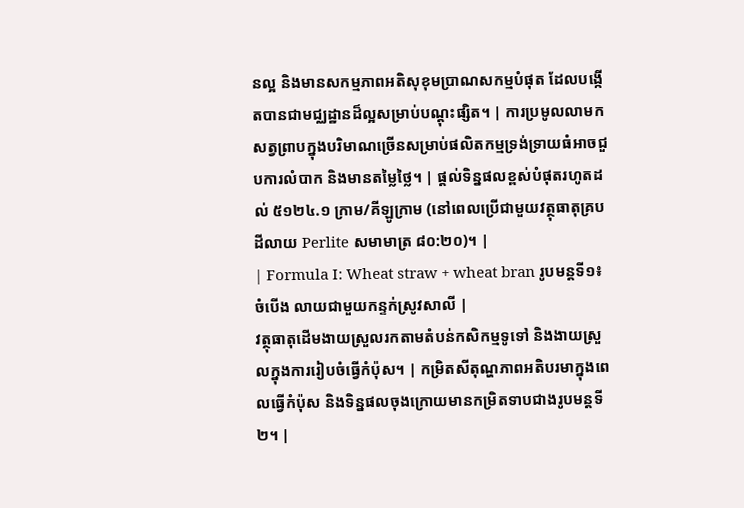នល្អ និងមានសកម្មភាពអតិសុខុមប្រាណសកម្មបំផុត ដែលបង្កើតបានជាមជ្ឈដ្ឋានដ៏ល្អសម្រាប់បណ្តុះផ្សិត។ | ការប្រមូលលាមកសត្វព្រាបក្នុងបរិមាណច្រើនសម្រាប់ផលិតកម្មទ្រង់ទ្រាយធំអាចជួបការលំបាក និងមានតម្លៃថ្លៃ។ | ផ្តល់ទិន្នផលខ្ពស់បំផុតរហូតដល់ ៥១២៤.១ ក្រាម/គីឡូក្រាម (នៅពេលប្រើជាមួយវត្ថុធាតុគ្របដីលាយ Perlite សមាមាត្រ ៨០:២០)។ |
| Formula I: Wheat straw + wheat bran រូបមន្តទី១៖ ចំបើង លាយជាមួយកន្ទក់ស្រូវសាលី |
វត្ថុធាតុដើមងាយស្រួលរកតាមតំបន់កសិកម្មទូទៅ និងងាយស្រួលក្នុងការរៀបចំធ្វើកំប៉ុស។ | កម្រិតសីតុណ្ហភាពអតិបរមាក្នុងពេលធ្វើកំប៉ុស និងទិន្នផលចុងក្រោយមានកម្រិតទាបជាងរូបមន្តទី២។ |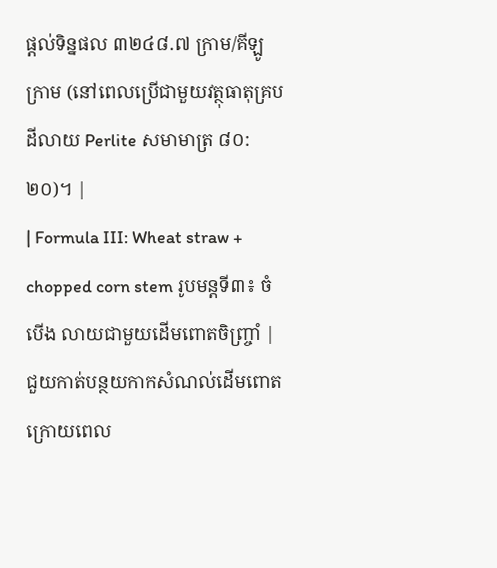ផ្តល់ទិន្នផល ៣២៤៨.៧ ក្រាម/គីឡូក្រាម (នៅពេលប្រើជាមួយវត្ថុធាតុគ្របដីលាយ Perlite សមាមាត្រ ៨០:២០)។ |
| Formula III: Wheat straw + chopped corn stem រូបមន្តទី៣៖ ចំបើង លាយជាមួយដើមពោតចិញ្ច្រាំ |
ជួយកាត់បន្ថយកាកសំណល់ដើមពោតក្រោយពេល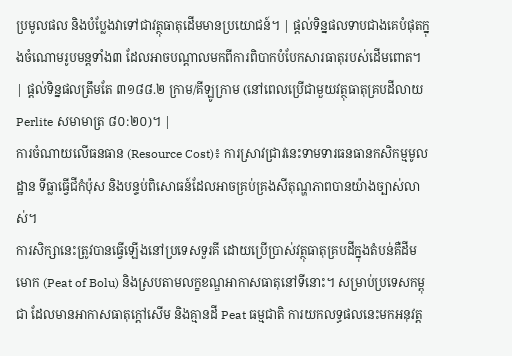ប្រមូលផល និងបំប្លែងវាទៅជាវត្ថុធាតុដើមមានប្រយោជន៍។ | ផ្តល់ទិន្នផលទាបជាងគេបំផុតក្នុងចំណោមរូបមន្តទាំង៣ ដែលអាចបណ្តាលមកពីការពិបាកបំបែកសារធាតុរបស់ដើមពោត។ | ផ្តល់ទិន្នផលត្រឹមតែ ៣១៨៨.២ ក្រាម/គីឡូក្រាម (នៅពេលប្រើជាមួយវត្ថុធាតុគ្របដីលាយ Perlite សមាមាត្រ ៨០:២០)។ |
ការចំណាយលើធនធាន (Resource Cost)៖ ការស្រាវជ្រាវនេះទាមទារធនធានកសិកម្មមូលដ្ឋាន ទីធ្លាធ្វើជីកំប៉ុស និងបន្ទប់ពិសោធន៍ដែលអាចគ្រប់គ្រងសីតុណ្ហភាពបានយ៉ាងច្បាស់លាស់។
ការសិក្សានេះត្រូវបានធ្វើឡើងនៅប្រទេសទួរគី ដោយប្រើប្រាស់វត្ថុធាតុគ្របដីក្នុងតំបន់គឺដីមមោក (Peat of Bolu) និងស្របតាមលក្ខខណ្ឌអាកាសធាតុនៅទីនោះ។ សម្រាប់ប្រទេសកម្ពុជា ដែលមានអាកាសធាតុក្តៅសើម និងគ្មានដី Peat ធម្មជាតិ ការយកលទ្ធផលនេះមកអនុវត្ត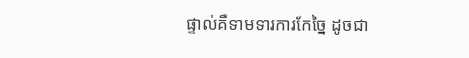ផ្ទាល់គឺទាមទារការកែច្នៃ ដូចជា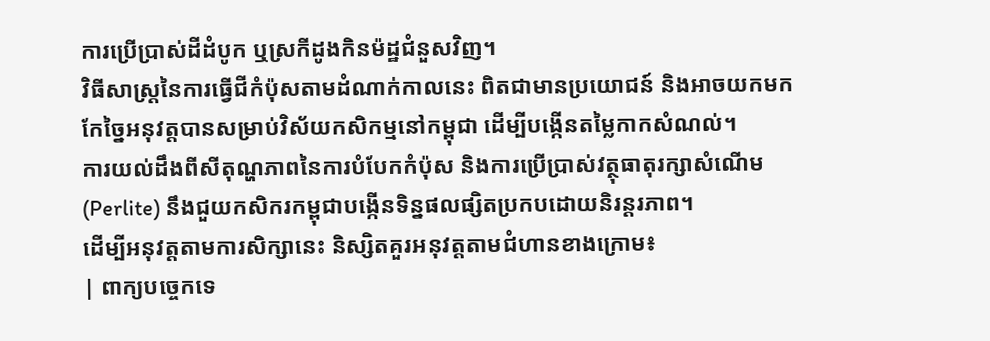ការប្រើប្រាស់ដីដំបូក ឬស្រកីដូងកិនម៉ដ្ឋជំនួសវិញ។
វិធីសាស្ត្រនៃការធ្វើជីកំប៉ុសតាមដំណាក់កាលនេះ ពិតជាមានប្រយោជន៍ និងអាចយកមកកែច្នៃអនុវត្តបានសម្រាប់វិស័យកសិកម្មនៅកម្ពុជា ដើម្បីបង្កើនតម្លៃកាកសំណល់។
ការយល់ដឹងពីសីតុណ្ហភាពនៃការបំបែកកំប៉ុស និងការប្រើប្រាស់វត្ថុធាតុរក្សាសំណើម (Perlite) នឹងជួយកសិករកម្ពុជាបង្កើនទិន្នផលផ្សិតប្រកបដោយនិរន្តរភាព។
ដើម្បីអនុវត្តតាមការសិក្សានេះ និស្សិតគួរអនុវត្តតាមជំហានខាងក្រោម៖
| ពាក្យបច្ចេកទេ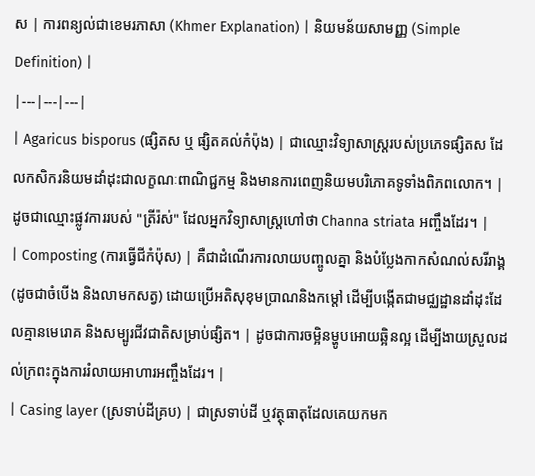ស | ការពន្យល់ជាខេមរភាសា (Khmer Explanation) | និយមន័យសាមញ្ញ (Simple Definition) |
|---|---|---|
| Agaricus bisporus (ផ្សិតស ឬ ផ្សិតគល់កំប៉ុង) | ជាឈ្មោះវិទ្យាសាស្ត្ររបស់ប្រភេទផ្សិតស ដែលកសិករនិយមដាំដុះជាលក្ខណៈពាណិជ្ជកម្ម និងមានការពេញនិយមបរិភោគទូទាំងពិភពលោក។ | ដូចជាឈ្មោះផ្លូវការរបស់ "ត្រីរ៉ស់" ដែលអ្នកវិទ្យាសាស្ត្រហៅថា Channa striata អញ្ចឹងដែរ។ |
| Composting (ការធ្វើជីកំប៉ុស) | គឺជាដំណើរការលាយបញ្ចូលគ្នា និងបំប្លែងកាកសំណល់សរីរាង្គ (ដូចជាចំបើង និងលាមកសត្វ) ដោយប្រើអតិសុខុមប្រាណនិងកម្តៅ ដើម្បីបង្កើតជាមជ្ឈដ្ឋានដាំដុះដែលគ្មានមេរោគ និងសម្បូរជីវជាតិសម្រាប់ផ្សិត។ | ដូចជាការចម្អិនម្ហូបអោយឆ្អិនល្អ ដើម្បីងាយស្រួលដល់ក្រពះក្នុងការរំលាយអាហារអញ្ចឹងដែរ។ |
| Casing layer (ស្រទាប់ដីគ្រប) | ជាស្រទាប់ដី ឬវត្ថុធាតុដែលគេយកមក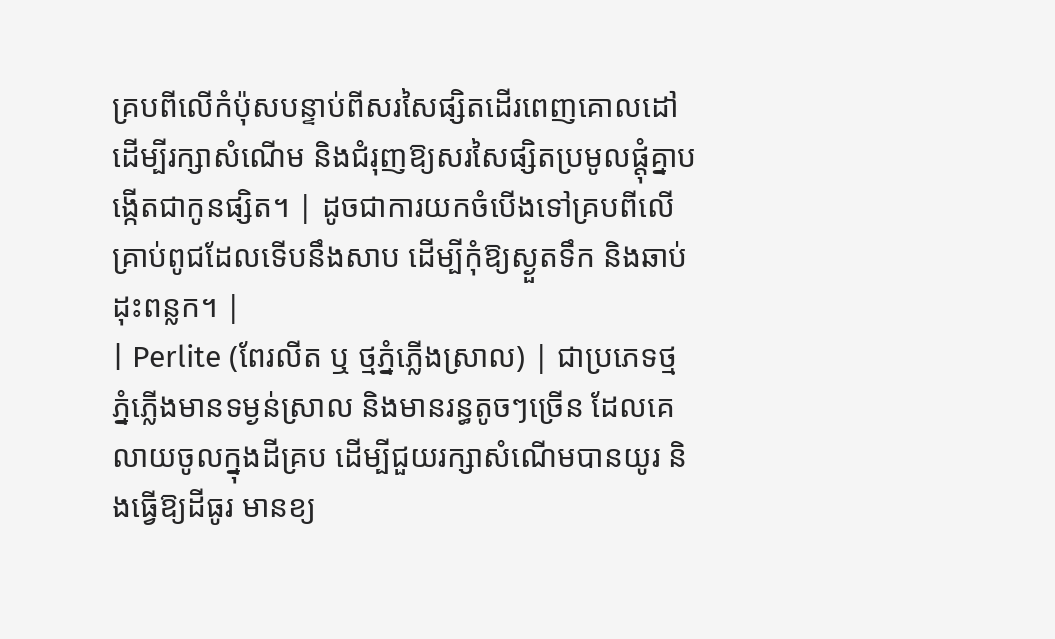គ្របពីលើកំប៉ុសបន្ទាប់ពីសរសៃផ្សិតដើរពេញគោលដៅ ដើម្បីរក្សាសំណើម និងជំរុញឱ្យសរសៃផ្សិតប្រមូលផ្តុំគ្នាបង្កើតជាកូនផ្សិត។ | ដូចជាការយកចំបើងទៅគ្របពីលើគ្រាប់ពូជដែលទើបនឹងសាប ដើម្បីកុំឱ្យស្ងួតទឹក និងឆាប់ដុះពន្លក។ |
| Perlite (ពែរលីត ឬ ថ្មភ្នំភ្លើងស្រាល) | ជាប្រភេទថ្មភ្នំភ្លើងមានទម្ងន់ស្រាល និងមានរន្ធតូចៗច្រើន ដែលគេលាយចូលក្នុងដីគ្រប ដើម្បីជួយរក្សាសំណើមបានយូរ និងធ្វើឱ្យដីធូរ មានខ្យ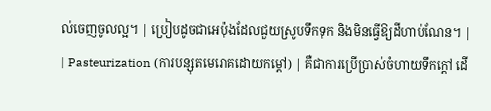ល់ចេញចូលល្អ។ | ប្រៀបដូចជាអេប៉ុងដែលជួយស្រូបទឹកទុក និងមិនធ្វើឱ្យដីហាប់ណែន។ |
| Pasteurization (ការបន្សុតមេរោគដោយកម្តៅ) | គឺជាការប្រើប្រាស់ចំហាយទឹកក្តៅ ដើ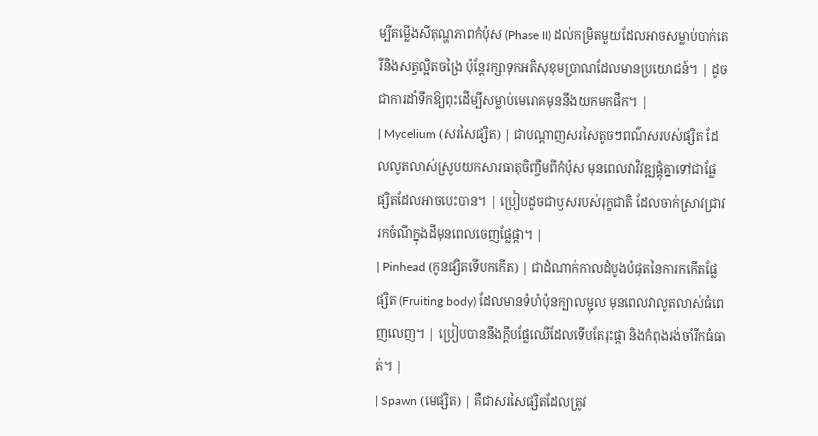ម្បីតម្លើងសីតុណ្ហភាពកំប៉ុស (Phase II) ដល់កម្រិតមួយដែលអាចសម្លាប់បាក់តេរីនិងសត្វល្អិតចង្រៃ ប៉ុន្តែរក្សាទុកអតិសុខុមប្រាណដែលមានប្រយោជន៍។ | ដូចជាការដាំទឹកឱ្យពុះដើម្បីសម្លាប់មេរោគមុននឹងយកមកផឹក។ |
| Mycelium (សរសៃផ្សិត) | ជាបណ្តាញសរសៃតូចៗពណ៌សរបស់ផ្សិត ដែលលូតលាស់ស្រូបយកសារធាតុចិញ្ចឹមពីកំប៉ុស មុនពេលវាវិវឌ្ឍផ្តុំគ្នាទៅជាផ្លែផ្សិតដែលអាចបេះបាន។ | ប្រៀបដូចជាឫសរបស់រុក្ខជាតិ ដែលចាក់ស្រាវជ្រាវរកចំណីក្នុងដីមុនពេលចេញផ្លែផ្កា។ |
| Pinhead (កូនផ្សិតទើបកកើត) | ជាដំណាក់កាលដំបូងបំផុតនៃការកកើតផ្លែផ្សិត (Fruiting body) ដែលមានទំហំប៉ុនក្បាលម្ជុល មុនពេលវាលូតលាស់ធំពេញលេញ។ | ប្រៀបបាននឹងក្តឹបផ្លែឈើដែលទើបតែរុះផ្កា និងកំពុងរង់ចាំរីកធំធាត់។ |
| Spawn (មេផ្សិត) | គឺជាសរសៃផ្សិតដែលត្រូវ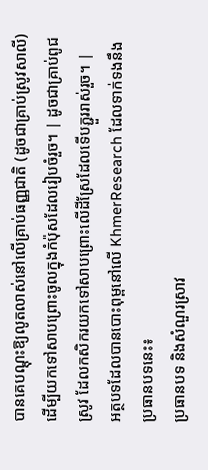បានគេបណ្តុះឱ្យលូតលាស់នៅលើគ្រាប់ធញ្ញជាតិ (ដូចជាគ្រាប់ស្រូវសាលី) ដើម្បីយកទៅសាបព្រោះចូលក្នុងកំប៉ុសដែលរៀបចំរួច។ | ដូចជាគ្រាប់ពូជស្រូវ ដែលកសិករយកទៅសាបព្រោះលើដីស្រែដែលទើបភ្ជួររាស់រួច។ |
អត្ថបទដែលបានបោះពុម្ពនៅលើ KhmerResearch ដែលទាក់ទងនឹងប្រធានបទនេះ៖
ប្រធានបទ និងសំណួរស្រាវ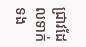ជ្រាវដែលទាក់ទង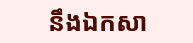នឹងឯកសា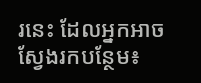រនេះ ដែលអ្នកអាចស្វែងរកបន្ថែម៖